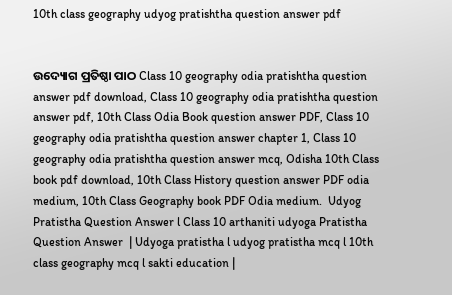10th class geography udyog pratishtha question answer pdf


ଉଦ୍ୟୋଗ ପ୍ରତିଷ୍ଠା ପାଠ Class 10 geography odia pratishtha question answer pdf download, Class 10 geography odia pratishtha question answer pdf, 10th Class Odia Book question answer PDF, Class 10 geography odia pratishtha question answer chapter 1, Class 10 geography odia pratishtha question answer mcq, Odisha 10th Class book pdf download, 10th Class History question answer PDF odia medium, 10th Class Geography book PDF Odia medium.  Udyog Pratistha Question Answer l Class 10 arthaniti udyoga Pratistha Question Answer  | Udyoga pratistha l udyog pratistha mcq l 10th class geography mcq l sakti education |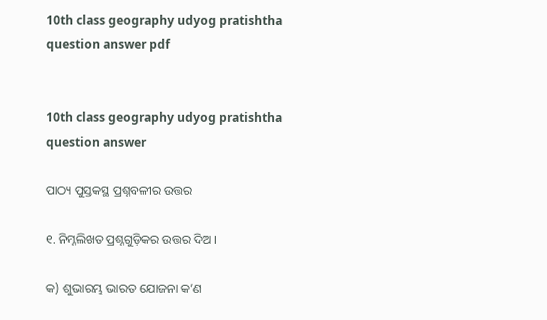10th class geography udyog pratishtha question answer pdf


10th class geography udyog pratishtha question answer

ପାଠ୍ୟ ପୁସ୍ତକସ୍ଥ ପ୍ରଶ୍ନବଳୀର ଉତ୍ତର

୧. ନିମ୍ନଲିଖତ ପ୍ରଶ୍ନଗୁଡ଼ିକର ଉତ୍ତର ଦିଅ ।

କ) ଶୁଭାରମ୍ଭ ଭାରତ ଯୋଜନା କ’ଣ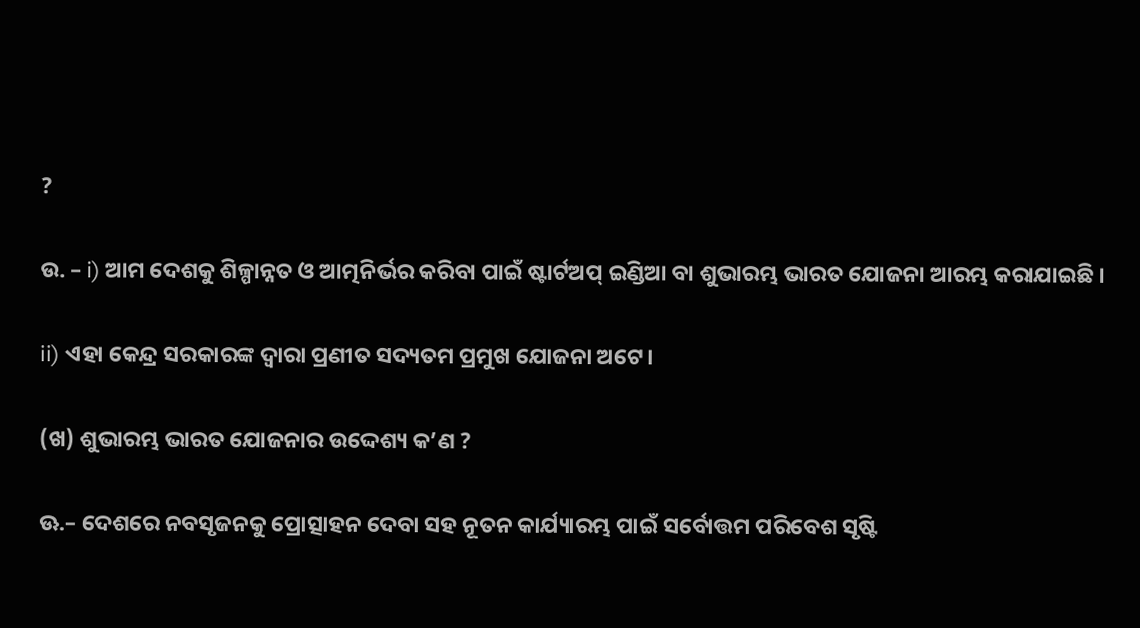?

ଉ. – i) ଆମ ଦେଶକୁ ଶିଳ୍ପାନ୍ନତ ଓ ଆତ୍ମନିର୍ଭର କରିବା ପାଇଁ ଷ୍ଟାର୍ଟଅପ୍ ଇଣ୍ଡିଆ ବା ଶୁଭାରମ୍ଭ ଭାରତ ଯୋଜନା ଆରମ୍ଭ କରାଯାଇଛି ।

ii) ଏହା କେନ୍ଦ୍ର ସରକାରଙ୍କ ଦ୍ଵାରା ପ୍ରଣୀତ ସଦ୍ୟତମ ପ୍ରମୁଖ ଯୋଜନା ଅଟେ।

(ଖ) ଶୁଭାରମ୍ଭ ଭାରତ ଯୋଜନାର ଉଦ୍ଦେଶ୍ୟ କ’ଣ ?

ଊ.– ଦେଶରେ ନବସୃଜନକୁ ପ୍ରୋତ୍ସାହନ ଦେବା ସହ ନୂତନ କାର୍ଯ୍ୟାରମ୍ଭ ପାଇଁ ସର୍ବୋତ୍ତମ ପରିବେଶ ସୃଷ୍ଟି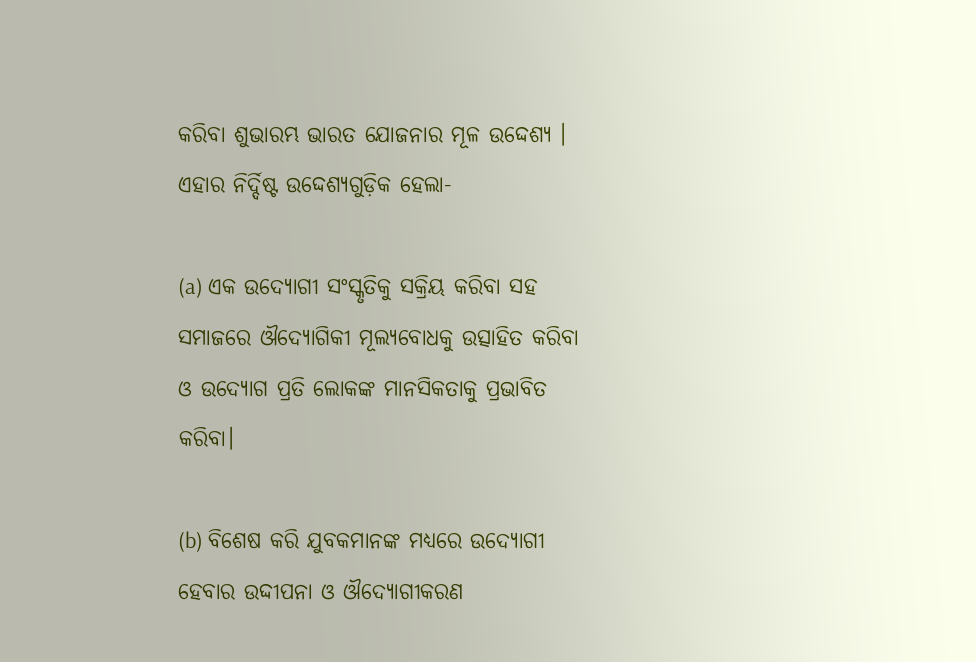କରିବା ଶୁଭାରମ୍ଭ ଭାରତ ଯୋଜନାର ମୂଳ ଉଦ୍ଦେଶ୍ୟ । ଏହାର ନିର୍ଦ୍ଦିଷ୍ଟ ଉଦ୍ଦେଶ୍ୟଗୁଡ଼ିକ ହେଲା-

(a) ଏକ ଉଦ୍ୟୋଗୀ ସଂସ୍କୃତିକୁ ସକ୍ରିୟ କରିବା ସହ ସମାଜରେ ଔଦ୍ୟୋଗିକୀ ମୂଲ୍ୟବୋଧକୁ ଉତ୍ସାହିତ କରିବା ଓ ଉଦ୍ୟୋଗ ପ୍ରତି ଲୋକଙ୍କ ମାନସିକତାକୁ ପ୍ରଭାବିତ କରିବା।

(b) ବିଶେଷ କରି ଯୁବକମାନଙ୍କ ମଧ୍ୟରେ ଉଦ୍ୟୋଗୀ ହେବାର ଉଦ୍ଦୀପନା ଓ ଔଦ୍ୟୋଗୀକରଣ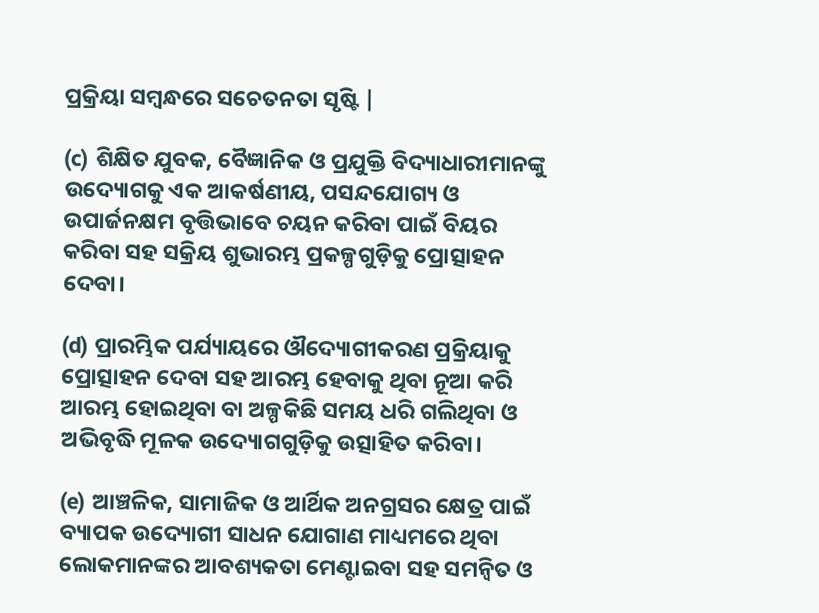ପ୍ରକ୍ରିୟା ସମ୍ବନ୍ଧରେ ସଚେତନତା ସୃଷ୍ଟି |

(c) ଶିକ୍ଷିତ ଯୁବକ, ବୈଜ୍ଞାନିକ ଓ ପ୍ରଯୁକ୍ତି ବିଦ୍ୟାଧାରୀମାନଙ୍କୁ ଉଦ୍ୟୋଗକୁ ଏକ ଆକର୍ଷଣୀୟ, ପସନ୍ଦଯୋଗ୍ୟ ଓ ଉପାର୍ଜନକ୍ଷମ ବୃତ୍ତିଭାବେ ଚୟନ କରିବା ପାଇଁ ବିୟର କରିବା ସହ ସକ୍ରିୟ ଶୁଭାରମ୍ଭ ପ୍ରକଳ୍ପଗୁଡ଼ିକୁ ପ୍ରୋତ୍ସାହନ ଦେବା।

(d) ପ୍ରାରମ୍ଭିକ ପର୍ଯ୍ୟାୟରେ ଔଦ୍ୟୋଗୀକରଣ ପ୍ରକ୍ରିୟାକୁ ପ୍ରୋତ୍ସାହନ ଦେବା ସହ ଆରମ୍ଭ ହେବାକୁ ଥିବା ନୂଆ କରି ଆରମ୍ଭ ହୋଇଥିବା ବା ଅଳ୍ପକିଛି ସମୟ ଧରି ଗଲିଥିବା ଓ ଅଭିବୃଦ୍ଧି ମୂଳକ ଉଦ୍ୟୋଗଗୁଡ଼ିକୁ ଉତ୍ସାହିତ କରିବା।

(e) ଆଞ୍ଚଳିକ, ସାମାଜିକ ଓ ଆର୍ଥିକ ଅନଗ୍ରସର କ୍ଷେତ୍ର ପାଇଁ ବ୍ୟାପକ ଉଦ୍ୟୋଗୀ ସାଧନ ଯୋଗାଣ ମାଧ୍ୟମରେ ଥିବା ଲୋକମାନଙ୍କର ଆବଶ୍ୟକତା ମେଣ୍ଟାଇବା ସହ ସମନ୍ବିତ ଓ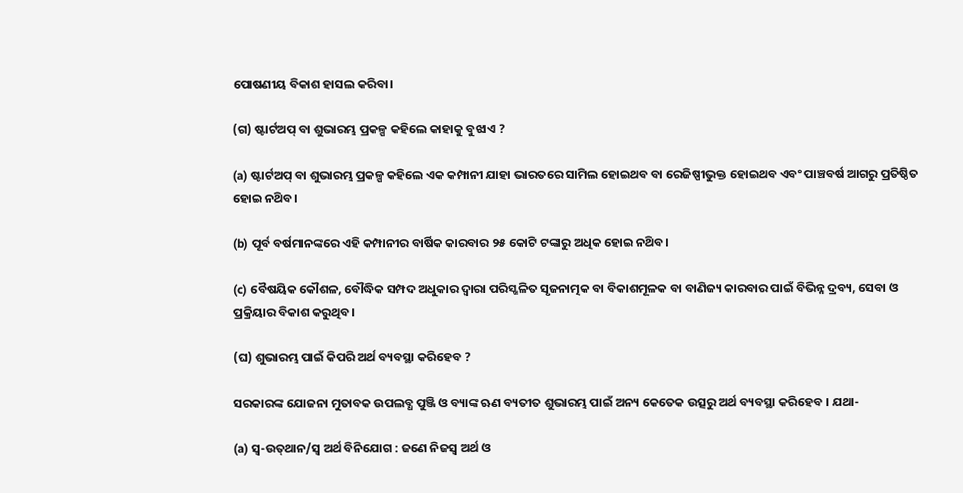ପୋଷଣୀୟ ବିକାଶ ହାସଲ କରିବା।

(ଗ) ଷ୍ଟାର୍ଟଅପ୍ ବା ଶୁଭାରମ୍ଭ ପ୍ରକଳ୍ପ କହିଲେ କାହାକୁ ବୁଝାଏ ?

(a) ଷ୍ଟାର୍ଟଅପ୍ ବା ଶୁଭାରମ୍ଭ ପ୍ରକଳ୍ପ କହିଲେ ଏକ କମ୍ପାନୀ ଯାହା ଭାରତରେ ସାମିଲ ହୋଇଥବ ବା ରେଜିଷ୍ପୀଭୁକ୍ତ ହୋଇଥବ ଏବଂ ପାଞ୍ଚବର୍ଷ ଆଗରୁ ପ୍ରତିଷ୍ଠିତ ହୋଇ ନଥ‌ିବ।

(b) ପୂର୍ବ ବର୍ଷମାନଙ୍କରେ ଏହି କମ୍ପାନୀର ବାର୍ଷିକ କାରବାର ୨୫ କୋଟି ଟଙ୍କାରୁ ଅଧିକ ହୋଇ ନଥ‌ିବ।

(c) ବୈଷୟିକ କୌଶଳ, ବୌଦ୍ଧିକ ସମ୍ପଦ ଅଧୁକାର ଦ୍ଵାରା ପରିସ୍ଖଳିତ ସୃଜନାତ୍ମକ ବା ବିକାଶମୂଳକ ବା ବାଣିଜ୍ୟ କାରବାର ପାଇଁ ବିଭିନ୍ନ ଦ୍ରବ୍ୟ, ସେବା ଓ ପ୍ରକ୍ରିୟାର ବିକାଶ କରୁଥିବ।

(ଘ) ଶୁଭାରମ୍ଭ ପାଇଁ କିପରି ଅର୍ଥ ବ୍ୟବସ୍ଥା କରିହେବ ?

ସରକାରଙ୍କ ଯୋଜନା ମୁତାବକ ଉପଲବ୍ଧ ପୁଞ୍ଜି ଓ ବ୍ୟାଙ୍କ ଋଣ ବ୍ୟତୀତ ଶୁଭାରମ୍ଭ ପାଇଁ ଅନ୍ୟ କେତେକ ଉତ୍ସରୁ ଅର୍ଥ ବ୍ୟବସ୍ଥା କରିହେବ । ଯଥା-

(a) ସ୍ବ-ଉତ୍‌ଥାନ/ସ୍ଵ ଅର୍ଥ ବିନିଯୋଗ : ଜଣେ ନିଜସ୍ଵ ଅର୍ଥ ଓ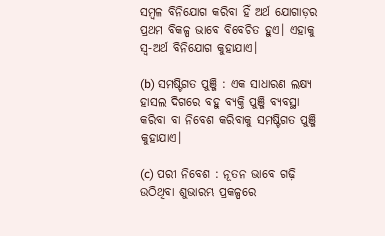ସମ୍ବଳ ବିନିଯୋଗ କରିବା ହିଁ ଅର୍ଥ ଯୋଗାଡ଼ର ପ୍ରଥମ ବିକଳ୍ପ ଭାବେ ବିବେଚିତ ହୁଏ। ଏହାକୁ ସ୍ଵ-ଅର୍ଥ ବିନିଯୋଗ କୁହାଯାଏ।

(b) ସମଷ୍ଟିଗତ ପୁଞ୍ଜି : ଏକ ସାଧାରଣ ଲକ୍ଷ୍ୟ ହାସଲ ଦିଗରେ ବହୁ ବ୍ୟକ୍ତି ପୁଞ୍ଜି ବ୍ୟବସ୍ଥା କରିବା ବା ନିବେଶ କରିବାକୁ ସମଷ୍ଟିଗତ ପୁଞ୍ଜି କୁହାଯାଏ।

(c) ପରୀ ନିବେଶ : ନୂତନ ଭାବେ ଗଢ଼ି ଉଠିଥିବା ଶୁଭାରମ୍ଭ ପ୍ରକଳ୍ପରେ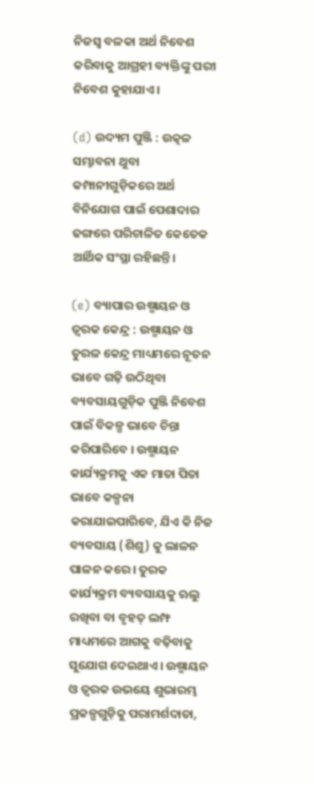ନିଜସ୍ଵ ବଳକା ଅର୍ଥ ନିବେଶ କରିବାକୁ ଆଗ୍ରହୀ ବ୍ୟକ୍ତିଙ୍କୁ ପରୀ ନିବେଶ କୁହାଯାଏ।

(d) ଉଦ୍ୟମ ପୁଞ୍ଜି : ଉତ୍କଳ ସମ୍ଭାବନା ଥୁବା କମ୍ପାନୀଗୁଡ଼ିକରେ ଅର୍ଥ ବିନିଯୋଗ ପାଇଁ ପେଶାଦାର ଢଙ୍ଗରେ ପରିଚାଳିତ କେତେକ ଆର୍ଥିକ ସଂସ୍ଥା ରହିଛନ୍ତି।

(e) ବ୍ୟାପାର ଉଷ୍ମାୟନ ଓ ତ୍ଵରକ କେନ୍ଦ୍ର : ଉଷ୍ମାୟନ ଓ ତୁରଳ କେନ୍ଦ୍ର ମାଧ୍ୟମରେ ନୂତନ ଭାବେ ଗଢ଼ି ଉଠିଥିବା ବ୍ୟବସାୟଗୁଡ଼ିକ ପୁଞ୍ଜି ନିବେଶ ପାଇଁ ବିକଳ୍ପ ଭାବେ ଚିନ୍ତା କରିପାରିବେ । ଉଷ୍ମାୟନ କାର୍ଯ୍ୟକ୍ରମକୁ ଏକ ମାତା ପିତା ଭାବେ କଳ୍ପନା କରାଯାଇପାରିବେ, ଯିଏ କି ନିଜ ବ୍ୟବସାୟ (ଶିଶୁ) କୁ ଲାଳନ ପାଳନ କରେ। ତୁରକ କାର୍ଯ୍ୟକ୍ରମ ବ୍ୟବସାୟକୁ ଋଲୁ ରଖିବା ବା ବୃହତ୍ ଲମ୍ଫ ମାଧ୍ୟମରେ ଆଗକୁ ବଢ଼ିବାକୁ ସୁଯୋଗ ଦେଇଥାଏ। ଉଷ୍ମାୟନ ଓ ତ୍ଵରକ ଉଭୟେ ଶୁଭାରମ୍ଭ ପ୍ରକଳ୍ପଗୁଡ଼ିକୁ ପରାମର୍ଶଦାତା,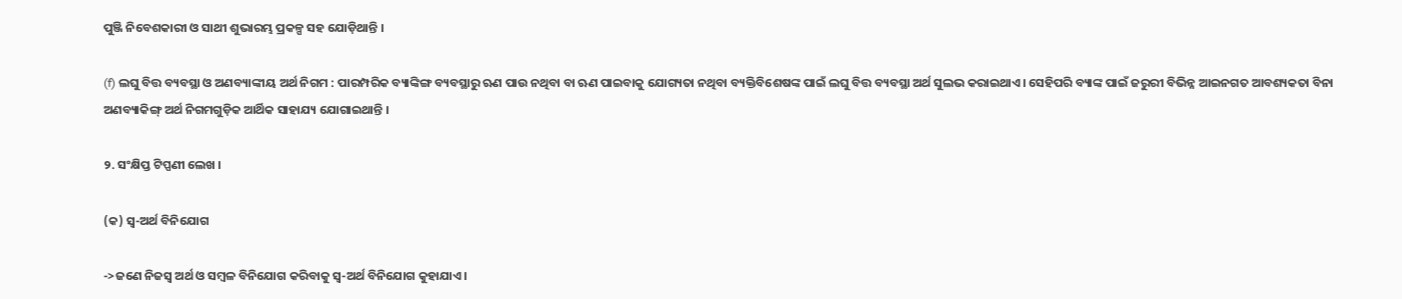ପୁଞ୍ଜି ନିବେଶକାରୀ ଓ ସାଥୀ ଶୁଭାରମ୍ଭ ପ୍ରକଳ୍ପ ସହ ଯୋଡ଼ିଥାନ୍ତି ।

(f) ଲଘୁ ବିତ୍ତ ବ୍ୟବସ୍ଥା ଓ ଅଣବ୍ୟାଙ୍କୀୟ ଅର୍ଥ ନିଗମ : ପାରମ୍ପରିକ ବ୍ୟାଙ୍କିଙ୍ଗ ବ୍ୟବସ୍ଥାରୁ ଋଣ ପାଉ ନଥିବା ବା ଋଣ ପାଇବାକୁ ଯୋଗ୍ୟତା ନଥିବା ବ୍ୟକ୍ତିବିଶେଷଙ୍କ ପାଇଁ ଲଘୁ ବିତ୍ତ ବ୍ୟବସ୍ଥା ଅର୍ଥ ସୁଲଭ କରାଇଥାଏ। ସେହିପରି ବ୍ୟାଙ୍କ ପାଇଁ ଜରୁରୀ ବିଭିନ୍ନ ଆଇନଗତ ଆବଶ୍ୟକତା ବିନା ଅଣବ୍ୟାକିଙ୍ଗ୍ ଅର୍ଥ ନିଗମଗୁଡ଼ିକ ଆର୍ଥିକ ସାହାଯ୍ୟ ଯୋଗାଇଥାନ୍ତି ।

୨. ସଂକ୍ଷିପ୍ତ ଟିପ୍ପଣୀ ଲେଖ ।

(କ) ସ୍ଵ-ଅର୍ଥ ବିନିଯୋଗ

->ଜଣେ ନିଜସ୍ଵ ଅର୍ଥ ଓ ସମ୍ବଳ ବିନିଯୋଗ କରିବାକୁ ସ୍ୱ-ଅର୍ଥ ବିନିଯୋଗ କୁହାଯାଏ।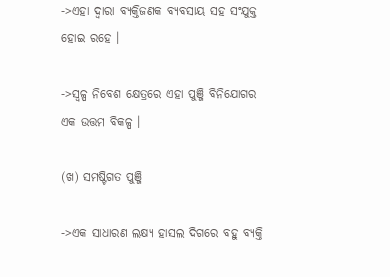->ଏହା ଦ୍ଵାରା ବ୍ୟକ୍ତିଜଣକ ବ୍ୟବସାୟ ସହ ସଂଯୁକ୍ତ ହୋଇ ରହେ ।

->ସ୍ଵଳ୍ପ ନିବେଶ କ୍ଷେତ୍ରରେ ଏହା ପୁଞ୍ଜି ବିନିଯୋଗର ଏକ ଉତ୍ତମ ବିକଳ୍ପ ।

(ଖ) ସମଷ୍ଟିଗତ ପୁଞ୍ଜି

->ଏକ ସାଧାରଣ ଲକ୍ଷ୍ୟ ହାସଲ ଦିଗରେ ବହୁ ବ୍ୟକ୍ତି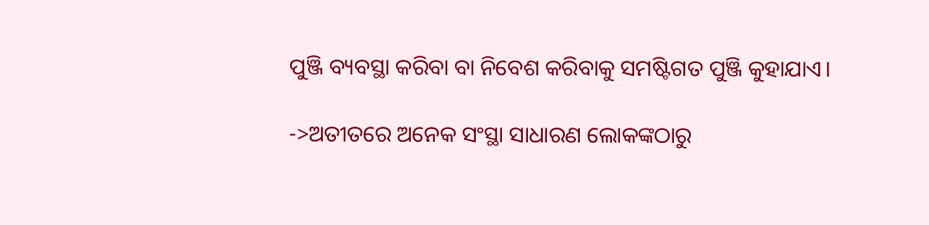ପୁଞ୍ଜି ବ୍ୟବସ୍ଥା କରିବା ବା ନିବେଶ କରିବାକୁ ସମଷ୍ଟିଗତ ପୁଞ୍ଜି କୁହାଯାଏ।

->ଅତୀତରେ ଅନେକ ସଂସ୍ଥା ସାଧାରଣ ଲୋକଙ୍କଠାରୁ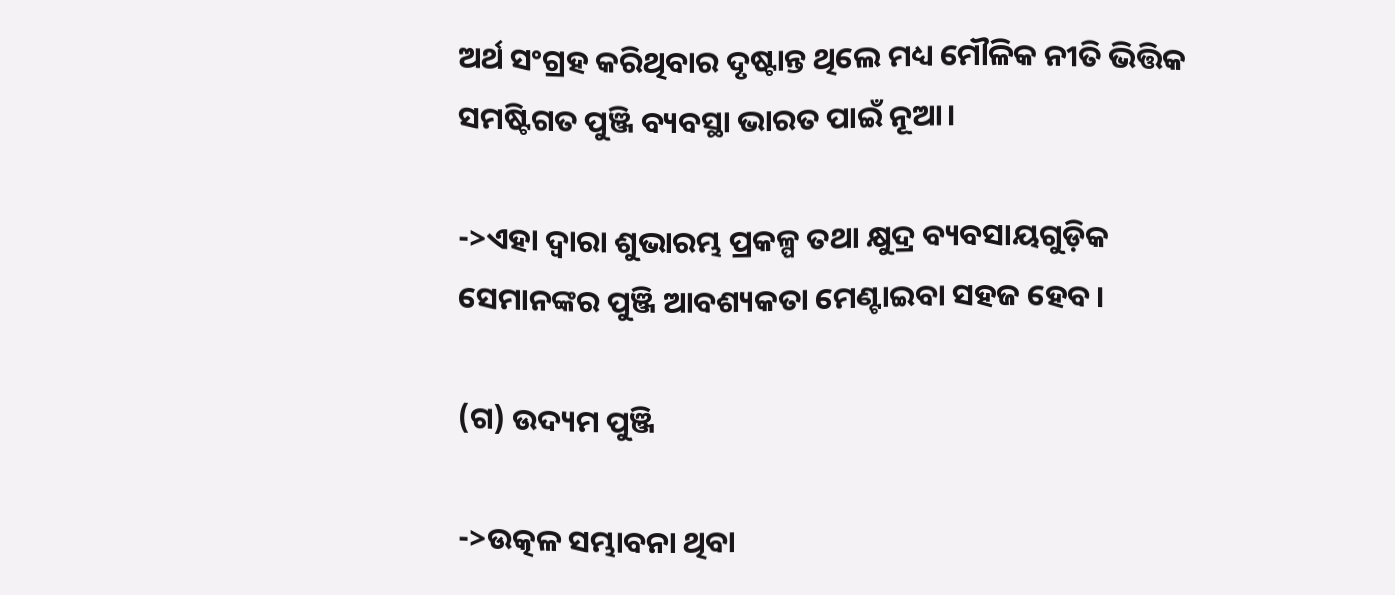ଅର୍ଥ ସଂଗ୍ରହ କରିଥିବାର ଦୃଷ୍ଟାନ୍ତ ଥିଲେ ମଧ୍ୟ ମୌଳିକ ନୀତି ଭିତ୍ତିକ ସମଷ୍ଟିଗତ ପୁଞ୍ଜି ବ୍ୟବସ୍ଥା ଭାରତ ପାଇଁ ନୂଆ।

->ଏହା ଦ୍ଵାରା ଶୁଭାରମ୍ଭ ପ୍ରକଳ୍ପ ତଥା କ୍ଷୁଦ୍ର ବ୍ୟବସାୟଗୁଡ଼ିକ ସେମାନଙ୍କର ପୁଞ୍ଜି ଆବଶ୍ୟକତା ମେଣ୍ଟାଇବା ସହଜ ହେବ।

(ଗ) ଉଦ୍ୟମ ପୁଞ୍ଜି

->ଉତ୍କଳ ସମ୍ଭାବନା ଥିବା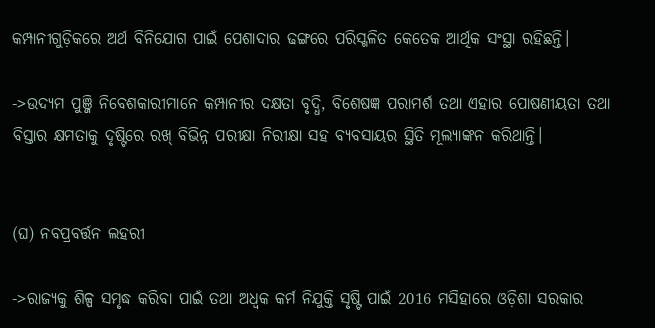କମ୍ପାନୀଗୁଡ଼ିକରେ ଅର୍ଥ ବିନିଯୋଗ ପାଇଁ ପେଶାଦାର ଢଙ୍ଗରେ ପରିସ୍ଖଳିତ କେତେକ ଆର୍ଥିକ ସଂସ୍ଥା ରହିଛନ୍ତି।

->ଉଦ୍ୟମ ପୁଞ୍ଜି ନିବେଶକାରୀମାନେ କମ୍ପାନୀର ଦକ୍ଷତା ବୃଦ୍ଧି, ବିଶେଷଜ୍ଞ ପରାମର୍ଶ ତଥା ଏହାର ପୋଷଣୀୟତା ତଥା ବିସ୍ତାର କ୍ଷମତାକୁ ଦୃଷ୍ଟିରେ ରଖ୍ ବିଭିନ୍ନ ପରୀକ୍ଷା ନିରୀକ୍ଷା ସହ ବ୍ୟବସାୟର ସ୍ଥିତି ମୂଲ୍ୟାଙ୍କନ କରିଥାନ୍ତି।


(ଘ) ନବପ୍ରବର୍ତ୍ତନ ଲହରୀ

->ରାଜ୍ୟକୁ ଶିଳ୍ପ ସମୃଦ୍ଧ କରିବା ପାଇଁ ତଥା ଅଧ୍ବକ କର୍ମ ନିଯୁକ୍ତି ସୃଷ୍ଟି ପାଇଁ 2016 ମସିହାରେ ଓଡ଼ିଶା ସରକାର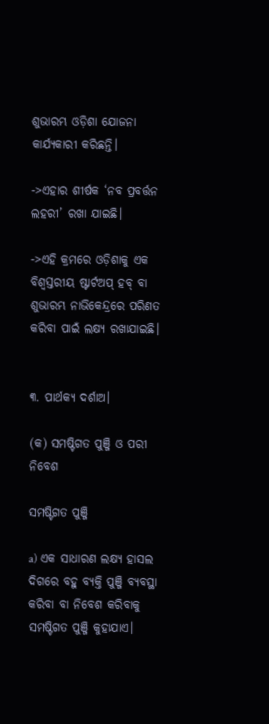ଶୁଭାରମ୍ଭ ଓଡ଼ିଶା ଯୋଜନା କାର୍ଯ୍ୟକାରୀ କରିଛନ୍ତି।

->ଏହାର ଶୀର୍ଷକ ‘ନବ ପ୍ରବର୍ତ୍ତନ ଲହରୀ’ ରଖା ଯାଇଛି।

->ଏହି କ୍ରମରେ ଓଡ଼ିଶାକୁ ଏକ ବିଶ୍ଵସ୍ତରୀୟ ଷ୍ଟାର୍ଟଅପ୍ ହବ୍ ବା ଶୁଭାରମ୍ଭ ନାଭିକେନ୍ଦ୍ରରେ ପରିଣତ କରିବା ପାଇଁ ଲକ୍ଷ୍ୟ ରଖାଯାଇଛି।


୩. ପାର୍ଥକ୍ୟ ଦର୍ଶାଅ।

(କ) ସମଷ୍ଟିଗତ ପୁଞ୍ଜି ଓ ପରୀ ନିବେଶ

ସମଷ୍ଟିଗତ ପୁଞ୍ଜି

a) ଏକ ସାଧାରଣ ଲକ୍ଷ୍ୟ ହାସଲ ଦିଗରେ ବହୁ ବ୍ୟକ୍ତି ପୁଞ୍ଜି ବ୍ୟବସ୍ଥା କରିବା ବା ନିବେଶ କରିବାକୁ ସମଷ୍ଟିଗତ ପୁଞ୍ଜି କୁହାଯାଏ।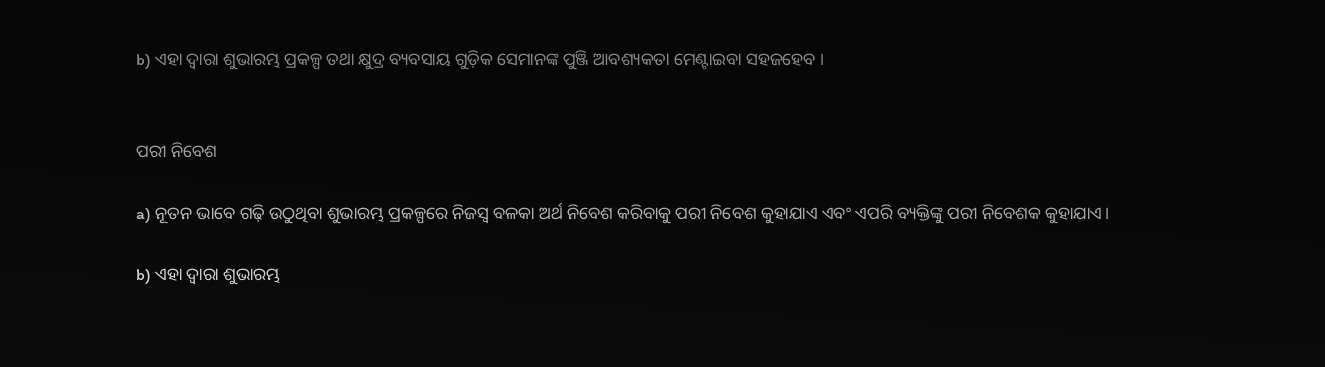b) ଏହା ଦ୍ଵାରା ଶୁଭାରମ୍ଭ ପ୍ରକଳ୍ପ ତଥା କ୍ଷୁଦ୍ର ବ୍ୟବସାୟ ଗୁଡ଼ିକ ସେମାନଙ୍କ ପୁଞ୍ଜି ଆବଶ୍ୟକତା ମେଣ୍ଟାଇବା ସହଜହେବ ।


ପରୀ ନିବେଶ

a) ନୂତନ ଭାବେ ଗଢ଼ି ଉଠୁଥିବା ଶୁଭାରମ୍ଭ ପ୍ରକଳ୍ପରେ ନିଜସ୍ଵ ବଳକା ଅର୍ଥ ନିବେଶ କରିବାକୁ ପରୀ ନିବେଶ କୁହାଯାଏ ଏବଂ ଏପରି ବ୍ୟକ୍ତିଙ୍କୁ ପରୀ ନିବେଶକ କୁହାଯାଏ।

b) ଏହା ଦ୍ଵାରା ଶୁଭାରମ୍ଭ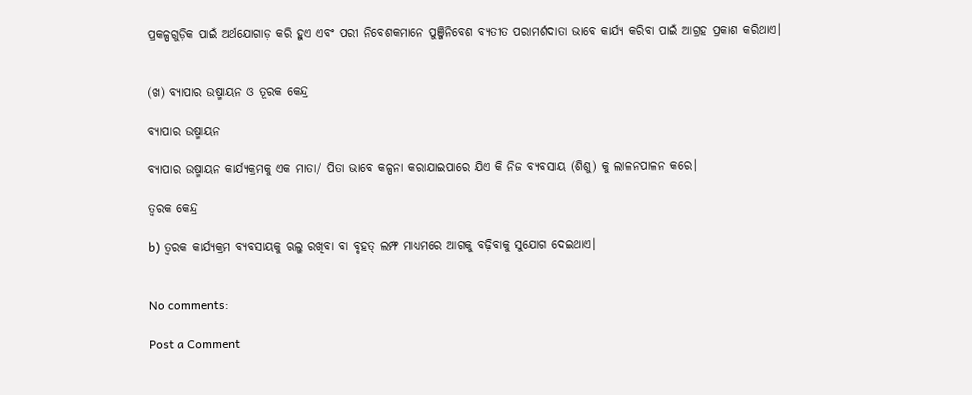ପ୍ରକଳ୍ପଗୁଡ଼ିକ ପାଇଁ ଅର୍ଥଯୋଗାଡ଼ କରି ହୁଏ ଏବଂ ପରୀ ନିବେଶକମାନେ ପୁଞ୍ଜିନିବେଶ ବ୍ୟତୀତ ପରାମର୍ଶଦାତା ଭାବେ କାର୍ଯ୍ୟ କରିବା ପାଇଁ ଆଗ୍ରହ ପ୍ରକାଶ କରିଥାଏ।


(ଖ) ବ୍ୟାପାର ଉଷ୍ମାୟନ ଓ ତୂରକ କେନ୍ଦ୍ର

ବ୍ୟାପାର ଉଷ୍ମାୟନ

ବ୍ୟାପାର ଉଷ୍ମାୟନ କାର୍ଯ୍ୟକ୍ରମକୁ ଏକ ମାତା/ ପିତା ଭାବେ କଳ୍ପନା କରାଯାଇପାରେ ଯିଏ କି ନିଜ ବ୍ୟବସାୟ (ଶିଶୁ) କୁ ଲାଳନପାଳନ କରେ।

ତ୍ଵରକ କେନ୍ଦ୍ର

b) ତ୍ଵରକ କାର୍ଯ୍ୟକ୍ରମ ବ୍ୟବସାୟକୁ ଋଲୁ ରଖିବା ବା ବୃହତ୍ ଲମ୍ଫ ମାଧ୍ୟମରେ ଆଗକୁ ବଢ଼ିବାକୁ ସୁଯୋଗ ଦେଇଥାଏ।


No comments:

Post a Comment